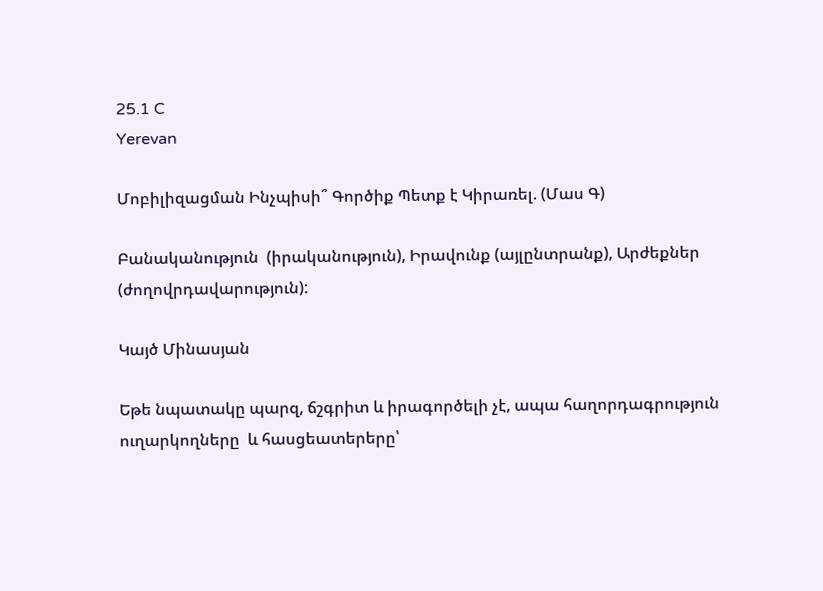25.1 C
Yerevan

Մոբիլիզացման Ինչպիսի՞ Գործիք Պետք է Կիրառել. (Մաս Գ)

Բանականություն  (իրականություն), Իրավունք (այլընտրանք), Արժեքներ (ժողովրդավարություն):

Կայծ Մինասյան

Եթե նպատակը պարզ, ճշգրիտ և իրագործելի չէ, ապա հաղորդագրություն ուղարկողները  և հասցեատերերը՝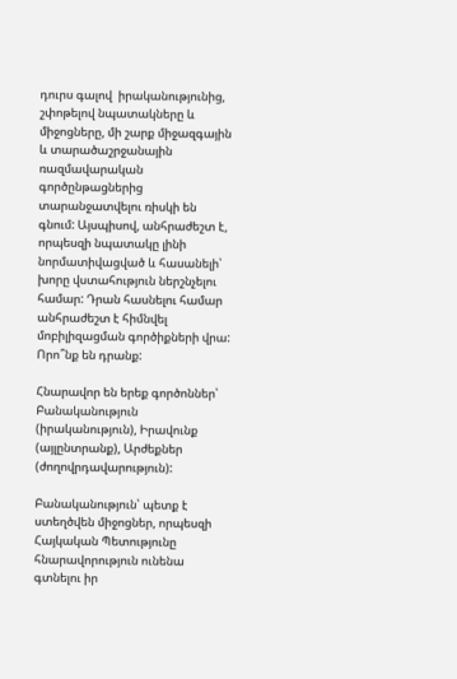դուրս գալով  իրականությունից, շփոթելով նպատակները և միջոցները, մի շարք միջազգային և տարածաշրջանային ռազմավարական գործընթացներից տարանջատվելու ռիսկի են գնում: Այսպիսով, անհրաժեշտ է, որպեսզի նպատակը լինի նորմատիվացված և հասանելի՝ խորը վստահություն ներշնչելու համար: Դրան հասնելու համար անհրաժեշտ է հիմնվել մոբիլիզացման գործիքների վրա:
Որո՞նք են դրանք:

Հնարավոր են երեք գործոններ՝ Բանականություն  (իրականություն), Իրավունք (այլընտրանք), Արժեքներ (ժողովրդավարություն):

Բանականություն՝ պետք է ստեղծվեն միջոցներ, որպեսզի Հայկական Պետությունը հնարավորություն ունենա գտնելու իր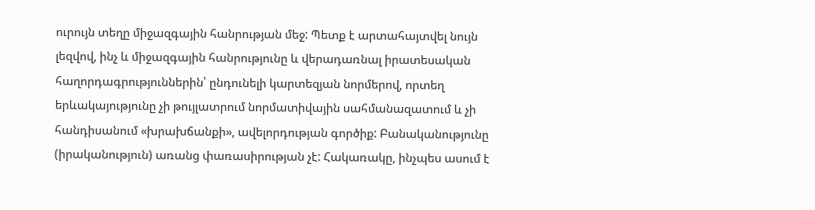ուրույն տեղը միջազգային հանրության մեջ: Պետք է արտահայտվել նույն լեզվով, ինչ և միջազգային հանրությունը և վերադառնալ իրատեսական հաղորդագրություններին՝ ընդունելի կարտեզյան նորմերով, որտեղ երևակայությունը չի թույլատրում նորմատիվային սահմանազատում և չի հանդիսանում «խրախճանքի», ավելորդության գործիք: Բանականությունը (իրականություն) առանց փառասիրության չէ: Հակառակը, ինչպես ասում է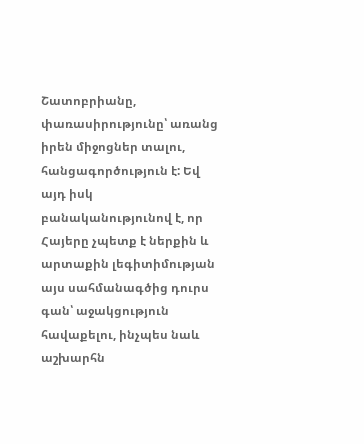Շատոբրիանը, փառասիրությունը՝ առանց իրեն միջոցներ տալու, հանցագործություն է: Եվ այդ իսկ բանականությունով է, որ Հայերը չպետք է ներքին և արտաքին լեգիտիմության այս սահմանագծից դուրս գան՝ աջակցություն հավաքելու, ինչպես նաև աշխարհն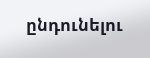ընդունելու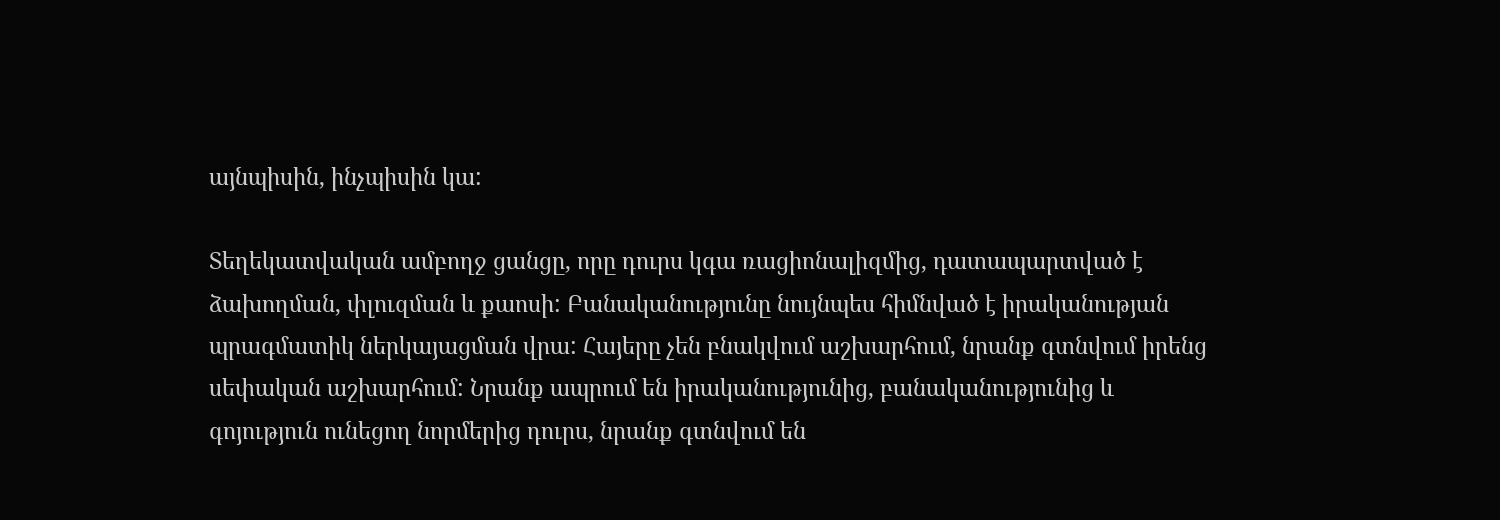այնպիսին, ինչպիսին կա:

Տեղեկատվական ամբողջ ցանցը, որը դուրս կգա ռացիոնալիզմից, դատապարտված է ձախողման, փլուզման և քաոսի: Բանականությունը նույնպես հիմնված է իրականության պրագմատիկ ներկայացման վրա: Հայերը չեն բնակվում աշխարհում, նրանք գտնվում իրենց սեփական աշխարհում: Նրանք ապրում են իրականությունից, բանականությունից և գոյություն ունեցող նորմերից դուրս, նրանք գտնվում են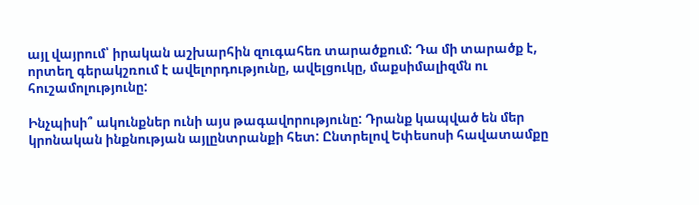այլ վայրում՝ իրական աշխարհին զուգահեռ տարածքում: Դա մի տարածք է, որտեղ գերակշռում է ավելորդությունը, ավելցուկը, մաքսիմալիզմն ու հուշամոլությունը:

Ինչպիսի՞ ակունքներ ունի այս թագավորությունը: Դրանք կապված են մեր կրոնական ինքնության այլընտրանքի հետ: Ընտրելով Եփեսոսի հավատամքը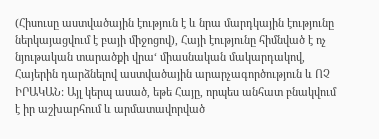(Հիսուսը աստվածային էություն է և նրա մարդկային էությունը ներկայացվում է բայի միջոցով), Հայի էությունը հիմնված է ոչ նյութական տարածքի վրա‘ միասնական մակարդակով, Հայերին դարձնելով աստվածային արարչագործություն և ՈՉ ԻՐԱԿԱՆ: Այլ կերպ ասած, եթե Հայը, որպես անհատ բնակվում է իր աշխարհում և արմատավորված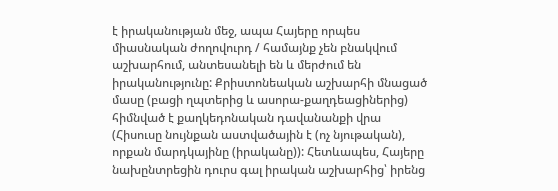է իրականության մեջ, ապա Հայերը որպես միասնական ժողովուրդ / համայնք չեն բնակվում աշխարհում, անտեսանելի են և մերժում են իրականությունը: Քրիստոնեական աշխարհի մնացած մասը (բացի ղպտերից և ասորա-քաղդեացիներից) հիմնված է քաղկեդոնական դավանանքի վրա (Հիսուսը նույնքան աստվածային է (ոչ նյութական), որքան մարդկայինը (իրականը)): Հետևապես, Հայերը նախընտրեցին դուրս գալ իրական աշխարհից՝ իրենց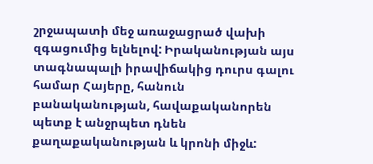շրջապատի մեջ առաջացրած վախի զգացումից ելնելով: Իրականության այս տագնապալի իրավիճակից դուրս գալու համար Հայերը, հանուն բանականության, հավաքականորեն պետք է անջրպետ դնեն քաղաքականության և կրոնի միջև: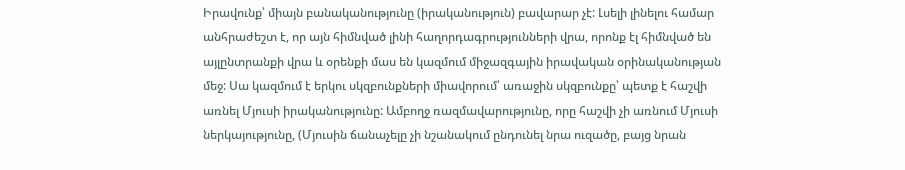Իրավունք՝ միայն բանականությունը (իրականություն) բավարար չէ: Լսելի լինելու համար անհրաժեշտ է, որ այն հիմնված լինի հաղորդագրությունների վրա, որոնք էլ հիմնված են այլընտրանքի վրա և օրենքի մաս են կազմում միջազգային իրավական օրինականության մեջ: Սա կազմում է երկու սկզբունքների միավորում՝ առաջին սկզբունքը՝ պետք է հաշվի առնել Մյուսի իրականությունը: Ամբողջ ռազմավարությունը, որը հաշվի չի առնում Մյուսի ներկայությունը, (Մյուսին ճանաչելը չի նշանակում ընդունել նրա ուզածը, բայց նրան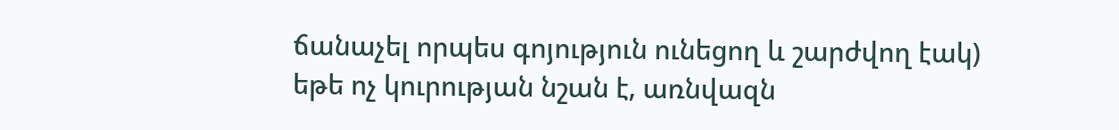ճանաչել որպես գոյություն ունեցող և շարժվող էակ) եթե ոչ կուրության նշան է, առնվազն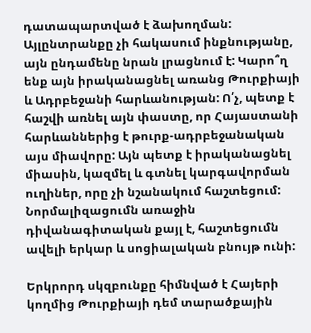դատապարտված է ձախողման: Այլընտրանքը չի հակասում ինքնությանը, այն ընդամենը նրան լրացնում է: Կարո՞ղ ենք այն իրականացնել առանց Թուրքիայի և Ադրբեջանի հարևանության: Ո՛չ, պետք է հաշվի առնել այն փաստը, որ Հայաստանի հարևաններից է թուրք-ադրբեջանական այս միավորը: Այն պետք է իրականացնել միասին, կազմել և գտնել կարգավորման ուղիներ, որը չի նշանակում հաշտեցում: Նորմալիզացումն առաջին դիվանագիտական քայլ է, հաշտեցումն ավելի երկար և սոցիալական բնույթ ունի:

Երկրորդ սկզբունքը հիմնված է Հայերի կողմից Թուրքիայի դեմ տարածքային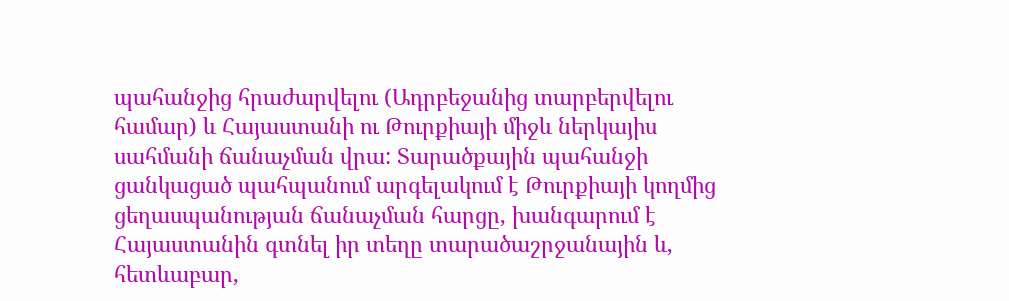պահանջից հրաժարվելու (Ադրբեջանից տարբերվելու համար) և Հայաստանի ու Թուրքիայի միջև ներկայիս սահմանի ճանաչման վրա: Տարածքային պահանջի ցանկացած պահպանում արգելակում է Թուրքիայի կողմից ցեղասպանության ճանաչման հարցը, խանգարում է Հայաստանին գտնել իր տեղը տարածաշրջանային և, հետևաբար,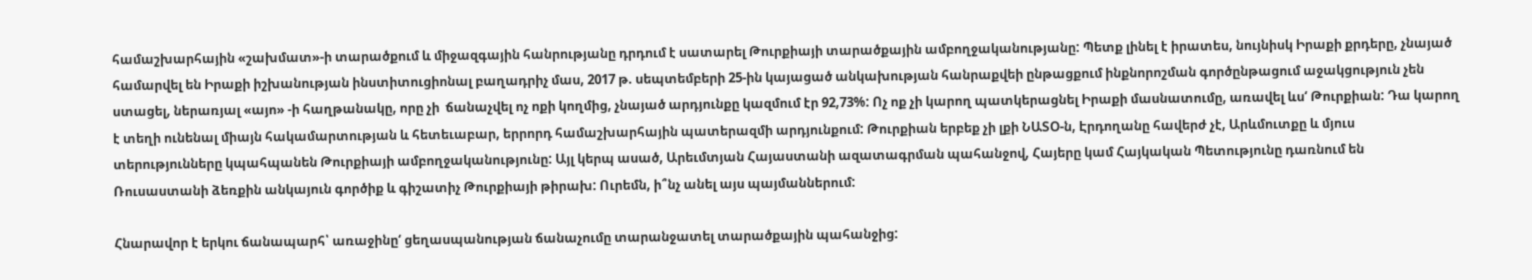համաշխարհային «շախմատ»-ի տարածքում և միջազգային հանրությանը դրդում է սատարել Թուրքիայի տարածքային ամբողջականությանը: Պետք լինել է իրատես, նույնիսկ Իրաքի քրդերը, չնայած համարվել են Իրաքի իշխանության ինստիտուցիոնալ բաղադրիչ մաս, 2017 թ. սեպտեմբերի 25-ին կայացած անկախության հանրաքվեի ընթացքում ինքնորոշման գործընթացում աջակցություն չեն ստացել, ներառյալ «այո» ‑ի հաղթանակը, որը չի  ճանաչվել ոչ ոքի կողմից, չնայած արդյունքը կազմում էր 92,73%: Ոչ ոք չի կարող պատկերացնել Իրաքի մասնատումը, առավել ևս‘ Թուրքիան: Դա կարող է տեղի ունենալ միայն հակամարտության և հետեւաբար, երրորդ համաշխարհային պատերազմի արդյունքում: Թուրքիան երբեք չի լքի ՆԱՏՕ‑ն, Էրդողանը հավերժ չէ, Արևմուտքը և մյուս տերությունները կպահպանեն Թուրքիայի ամբողջականությունը: Այլ կերպ ասած, Արեւմտյան Հայաստանի ազատագրման պահանջով, Հայերը կամ Հայկական Պետությունը դառնում են Ռուսաստանի ձեռքին անկայուն գործիք և գիշատիչ Թուրքիայի թիրախ: Ուրեմն, ի՞նչ անել այս պայմաններում:

Հնարավոր է երկու ճանապարհ՝ առաջինը‘ ցեղասպանության ճանաչումը տարանջատել տարածքային պահանջից: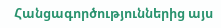Հանցագործություններից այս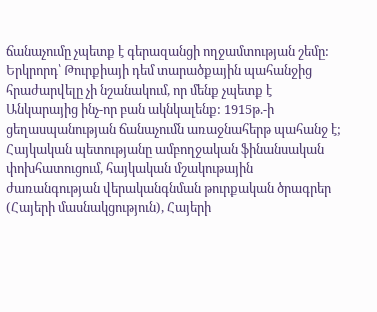ճանաչումը չպետք է գերազանցի ողջամտության շեմը: Երկրորդ՝ Թուրքիայի դեմ տարածքային պահանջից հրաժարվելը չի նշանակում, որ մենք չպետք է Անկարայից ինչ-որ բան ակնկալենք: 1915թ.-ի ցեղասպանության ճանաչումն առաջնահերթ պահանջ է; Հայկական պետությանը ամբողջական ֆինանսական փոխհատուցում, հայկական մշակութային ժառանգության վերականգնման թուրքական ծրագրեր (Հայերի մասնակցություն), Հայերի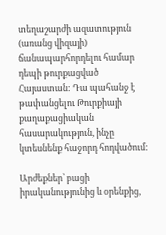տեղաշարժի ազատություն (առանց վիզայի) ճանապարհորդելու համար դեպի թուրքացված Հայաստան: Դա պահանջ է  թափանցելու Թուրքիայի քաղաքացիական հասարակություն, ինչը կտեսնենք հաջորդ հոդվածում:

Արժեքներ՝ բացի իրականությունից և օրենքից,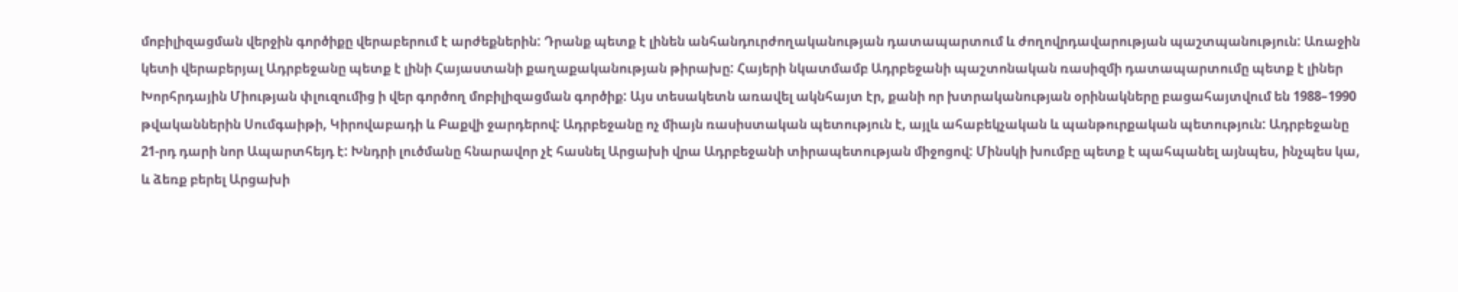մոբիլիզացման վերջին գործիքը վերաբերում է արժեքներին: Դրանք պետք է լինեն անհանդուրժողականության դատապարտում և ժողովրդավարության պաշտպանություն: Առաջին կետի վերաբերյալ Ադրբեջանը պետք է լինի Հայաստանի քաղաքականության թիրախը: Հայերի նկատմամբ Ադրբեջանի պաշտոնական ռասիզմի դատապարտումը պետք է լիներ Խորհրդային Միության փլուզումից ի վեր գործող մոբիլիզացման գործիք: Այս տեսակետն առավել ակնհայտ էր, քանի որ խտրականության օրինակները բացահայտվում են 1988–1990 թվականներին Սումգաիթի, Կիրովաբադի և Բաքվի ջարդերով: Ադրբեջանը ոչ միայն ռասիստական պետություն է, այլև ահաբեկչական և պանթուրքական պետություն: Ադրբեջանը 21-րդ դարի նոր Ապարտհեյդ է: Խնդրի լուծմանը հնարավոր չէ հասնել Արցախի վրա Ադրբեջանի տիրապետության միջոցով: Մինսկի խումբը պետք է պահպանել այնպես, ինչպես կա, և ձեռք բերել Արցախի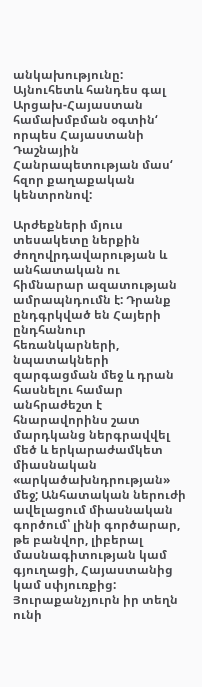անկախությունը: Այնուհետև հանդես գալ Արցախ-Հայաստան համախմբման օգտին‘ որպես Հայաստանի Դաշնային Հանրապետության մաս‘ հզոր քաղաքական կենտրոնով:

Արժեքների մյուս տեսակետը ներքին ժողովրդավարության և անհատական ու հիմնարար ազատության ամրապնդումն է: Դրանք ընդգրկված են Հայերի ընդհանուր հեռանկարների, նպատակների զարգացման մեջ և դրան հասնելու համար անհրաժեշտ է հնարավորինս շատ մարդկանց ներգրավվել մեծ և երկարաժամկետ միասնական «արկածախնդրության» մեջ; Անհատական ներուժի ավելացում միասնական գործում՝ լինի գործարար, թե բանվոր, լիբերալ մասնագիտության կամ գյուղացի, Հայաստանից կամ սփյուռքից: Յուրաքանչյուրն իր տեղն ունի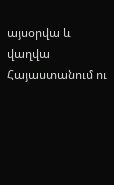այսօրվա և վաղվա Հայաստանում ու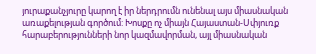յուրաքանչյուրը կարող է իր ներդրումն ունենալ այս միասնական առաքելության գործում: Խոսքը ոչ միայն Հայաստան-Սփյուռք հարաբերությունների նոր կազմավորման, այլ միասնական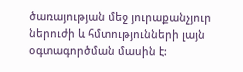ծառայության մեջ յուրաքանչյուր ներուժի և հմտությունների լայն օգտագործման մասին է: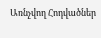Առնչվող Հոդվածներ